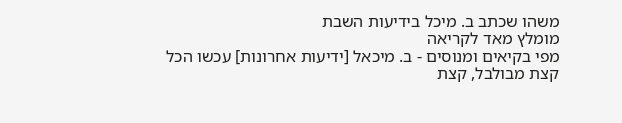משהו שכתב ב. מיכל בידיעות השבת
מומלץ מאד לקריאה
מפי בקיאים ומנוסים - ב. מיכאל [ידיעות אחרונות] עכשו הכל קצת מבולבל, קצת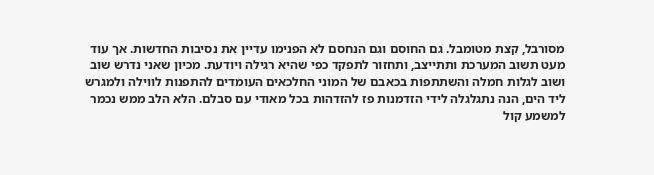מסורבל, קצת מטומבל. גם החוסם וגם הנחסם לא הפנימו עדיין את נסיבות החדשות. אך עוד מעט תשוב המערכת ותתייצב, ותחזור לתפקד כפי שהיא רגילה ויודעת. מכיון שאני נדרש שוב ושוב לגלות חמלה והשתתפות בכאבם של המוני החלכאים העומדים להתפנות לווילה ולמגרש ליד הים, הנה נתגלגלה לידי הזדמנות פז להזדהות בכל מאודי עם סבלם. הלא הלב ממש נכמר למשמע קול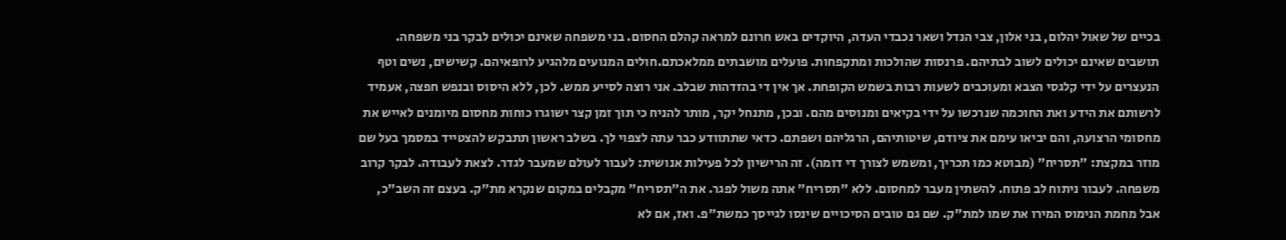בכיים של שאול יהלום, בני אלון, צבי הנדל ושאר נכבדי העדה, היוקדים באש חרונם למראה קהלם החסום. בני משפחה שאינם יכולים לבקר בני משפחה. תושבים שאינם יכולים לשוב לבתיהם. פרנסות שהולכות ומתקפחות. פועלים מושבתים ממלאכתם.חולים המנועים מלהגיע לרופאיהם. קשישים, נשים וטף הנעצרים על ידי קלגסי הצבא ומעוכבים לשעות רבות בשמש הקופחת. אך אין די בהזדהות שבלב. אני רוצה לסייע ממש. לכן, ללא היסוס ובנפש חפצה, אעמיד לרשותם את הידע ואת החוכמה שנרכשו על ידי בקיאים ומנוסים מהם. ובכן, מתנחל יקר, מותר להניח כי תוך זמן קצר ישוגרו כוחות מחסום מיומנים לאייש את מחסומי הרצועה, והם יביאו עימם את ציודם, שיטותיהם, הרגליהם ושפתם. כדאי שתתוודע כבר עתה לצפוי לך. בשלב ראשון תתבקש להצטייד במסמך בעל שם מוזר במקצת: "תסריח" (מבוטא כמו תכריך, ומשמש לצורך די דומה). זה הרישיון לכל פעילות אנושית: לעבור לעולם שמעבר לגדר. לצאת לעבודה. לבקר קרוב משפחה. לעבור ניתוח לב פתוח. להשתין מעבר למחסום. ללא "תסריח" אתה משול לפגר. את ה"תסריח" מקבלים במקום שנקרא מת"ק. בעצם זה השב"כ, אבל מחמת הנימוס המירו את שמו למת"ק. שם גם טובים הסיכויים שינסו לגייסך כמשת"פ. ואז, אם לא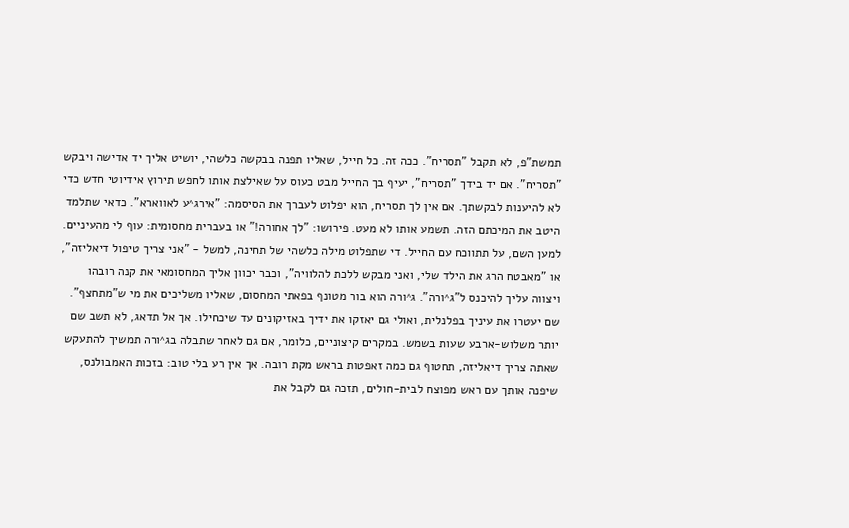תמשת"פ, לא תקבל "תסריח". ככה זה. כל חייל, שאליו תפנה בבקשה כלשהי, יושיט אליך יד אדישה ויבקש "תסריח". אם יד בידך "תסריח", יעיף בך החייל מבט כעוס על שאילצת אותו לחפש תירוץ אידיוטי חדש כדי לא להיענות לבקשתך. אם אין לך תסריח, הוא יפלוט לעברך את הסיסמה: "אירג^ע לאווארא". כדאי שתלמד היטב את המיכתם הזה. תשמע אותו לא מעט. פירושו: "לך אחורה!" או בעברית מחסומית: עוף לי מהעיניים. למען השם, על תתווכח עם החייל. די שתפלוט מילה כלשהי של תחינה, למשל - "אני צריך טיפול דיאליזה", או "מאבטח הרג את הילד שלי, ואני מבקש ללכת להלוויה", וכבר יכוון אליך המחסומאי את קנה רובהו ויצווה עליך להיכנס ל"ג^ורה". ג^ורה הוא בור מטונף בפאתי המחסום, שאליו משליכים את מי ש"מתחצף". שם יעטרו את עיניך בפלנלית, ואולי גם יאזקו את ידיך באזיקונים עד שיכחילו. אך אל תדאג, לא תשב שם יותר משלוש-ארבע שעות בשמש. במקרים קיצוניים, כלומר, אם גם לאחר שתבלה בג^ורה תמשיך להתעקש שאתה צריך דיאליזה, תחטוף גם כמה זאפטות בראש מקת רובה. אך אין רע בלי טוב: בזכות האמבולנס, שיפנה אותך עם ראש מפוצח לבית-חולים, תזכה גם לקבל את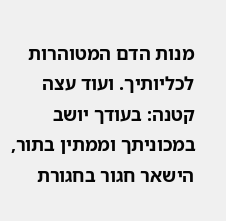מנות הדם המטוהרות לכליותיך. ועוד עצה קטנה: בעודך יושב במכוניתך וממתין בתור, הישאר חגור בחגורת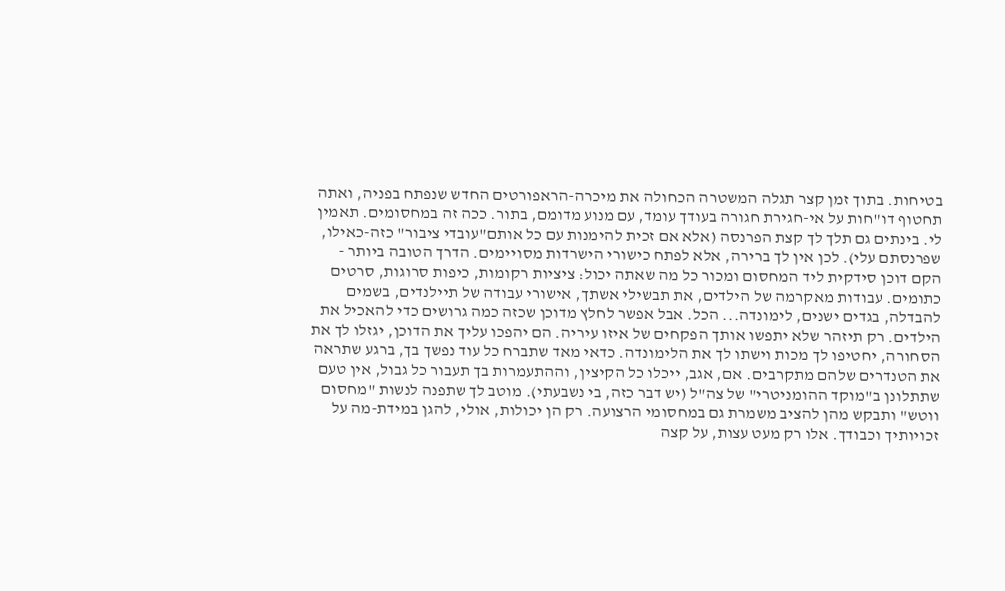בטיחות. בתוך זמן קצר תגלה המשטרה הכחולה את מיכרה-הראפורטים החדש שנפתח בפניה, ואתה תחטוף דו"חות על אי-חגירת חגורה בעודך עומד, עם מנוע מדומם, בתור. ככה זה במחסומים. תאמין לי. בינתים גם תלך לך קצת הפרנסה (אלא אם זכית להימנות עם כל אותם"עובדי ציבור" כזה-כאילו, שפרנסתם עלי). לכן אין לך ברירה, אלא לפתח כישורי הישרדות מסויימים. הדרך הטובה ביותר - הקם דוכן סידקית ליד המחסום ומכור כל מה שאתה יכול: ציציות רקומות, כיפות סרוגות, סרטים כתומים. עבודות מאקרמה של הילדים, את תבשילי אשתך, אישורי עבודה של תיילנדים, בשמים להבדלה, בגדים ישנים, לימונדה... הכל. אבל אפשר לחלץ מדוכן שכזה כמה גרושים כדי להאכיל את הילדים. רק תיזהר שלא יתפשו אותך הפקחים של איזו עיריה. הם יהפכו עליך את הדוכן, יגזלו לך את הסחורה, יחטיפו לך מכות וישתו לך את הלימונדה. כדאי מאד שתברח כל עוד נפשך בך, ברגע שתראה את הטנדרים שלהם מתקרבים. אם, אגב, ייכלו כל הקיצין, וההתעמרות בך תעבור כל גבול, אין טעם שתתלונן ב"מוקד ההומניטרי" של צה"ל (יש דבר כזה, בי נשבעתי). מוטב לך שתפנה לנשות "מחסום ווטש" ותבקש מהן להציב משמרת גם במחסומי הרצועה. רק הן יכולות, אולי, להגן במידת-מה על זכויותיך וכבודך. אלו רק מעט עצות, על קצה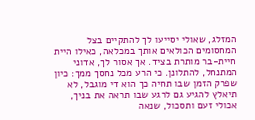המזלג, שאולי יסייעו לך להתקיים בצל המחסומים הכולאים אותך במכלאה, כאילו היית חיית-בר מותרת בציד. אך אסור לך, אדוני המתנחל, להתלונן. כי הרע מכל נחסך ממך: כיון שפרק הזמן שבו תחיה כך הוא די מוגבל, לא תיאלץ להגיע גם לרגע שבו תראה את בניך, אכולי זעם ותסכול, שנאה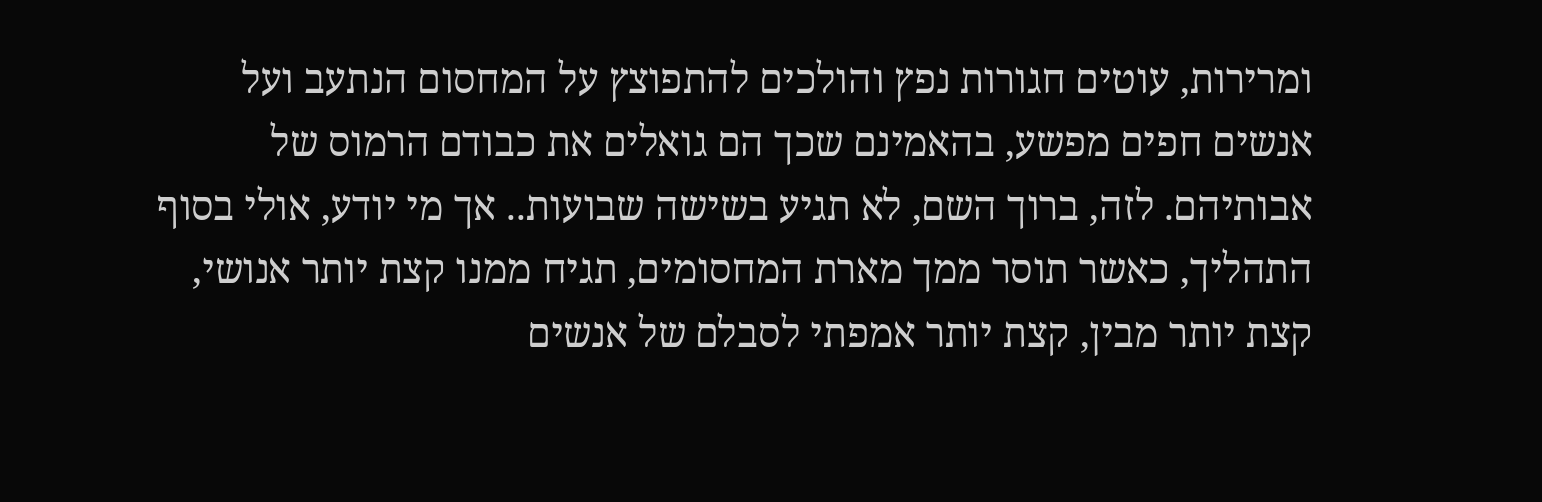ומרירות, עוטים חגורות נפץ והולכים להתפוצץ על המחסום הנתעב ועל אנשים חפים מפשע, בהאמינם שכך הם גואלים את כבודם הרמוס של אבותיהם. לזה, ברוך השם, לא תגיע בשישה שבועות.. אך מי יודע, אולי בסוף התהליך, כאשר תוסר ממך מארת המחסומים, תגיח ממנו קצת יותר אנושי, קצת יותר מבין, קצת יותר אמפתי לסבלם של אנשים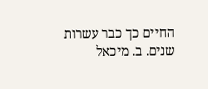החיים כך כבר עשרות שנים. ב. מיכאל